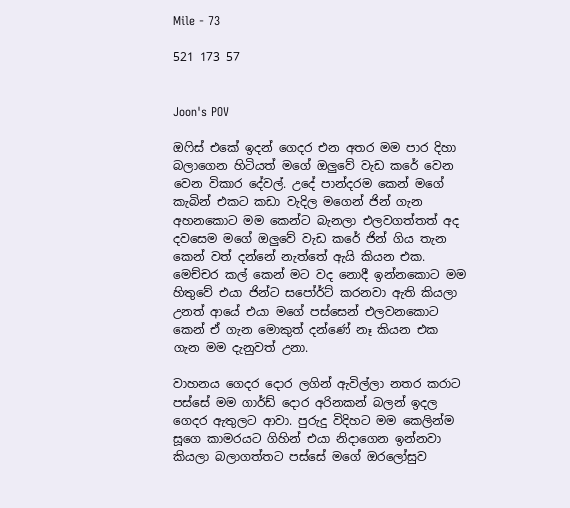Mile - 73

521 173 57


Joon's POV

ඔෆිස් එකේ ඉදන් ගෙදර එන අතර මම පාර දිහා බලාගෙන හිටියත් මගේ ඔලුවේ වැඩ කරේ වෙන වෙන විකාර දේවල්. උදේ පාන්දරම කෙන් මගේ කැබින් එකට කඩා වැදිල මගෙන් ජින් ගැන අහනකොට මම කෙන්ට බැනලා එලවගත්තත් අද දවසෙම මගේ ඔලුවේ වැඩ කරේ ජින් ගිය තැන කෙන් වත් දන්නේ නැත්තේ ඇයි කියන එක. මෙච්චර කල් කෙන් මට වද නොදී ඉන්නකොට මම හිතුවේ එයා ජින්ට සපෝර්ට් කරනවා ඇති කියලා උනත් ආයේ එයා මගේ පස්සෙන් එලවනකොට කෙන් ඒ ගැන මොකුත් දන්ණේ නෑ කියන එක ගැන මම දැනුවත් උනා.

වාහනය ගෙදර දොර ලගින් ඇවිල්ලා නතර කරාට පස්සේ මම ගාර්ඩ් දොර අරිනකන් බලන් ඉදල ගෙදර ඇතුලට ආවා. පුරුදු විදිහට මම කෙලින්ම සූගෙ කාමරයට ගිහින් එයා නිදාගෙන ඉන්නවා කියලා බලාගත්තට පස්සේ මගේ ඔරලෝසුව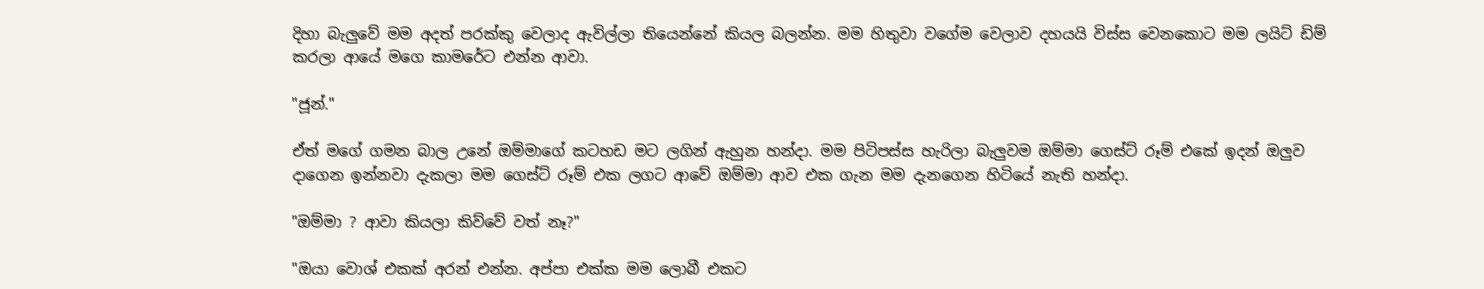දිහා බැලුවේ මම අදත් පරක්කු වෙලාද ඇවිල්ලා තියෙන්නේ කියල බලන්න. මම හිතුවා වගේම වෙලාව දහයයි විස්ස වෙනකොට මම ලයිට් ඩිම් කරලා ආයේ මගෙ කාමරේට එන්න ආවා.

"ජූන්."

ඒත් මගේ ගමන බාල උනේ ඔම්මාගේ කටහඩ මට ලගින් ඇහුන හන්දා. මම පිටිපස්ස හැරිලා බැලුවම ඔම්මා ගෙස්ට් රූම් එකේ ඉදන් ඔලුව දාගෙන ඉන්නවා දැකලා මම ගෙස්ට් රූම් එක ලගට ආවේ ඔම්මා ආව එක ගැන මම දැනගෙන හිටියේ නැති හන්දා.

"ඔම්මා ? ආවා කියලා කිව්වේ වත් නෑ?"

"ඔයා වොශ් එකක් අරන් එන්න. අප්පා එක්ක මම ලොබී එකට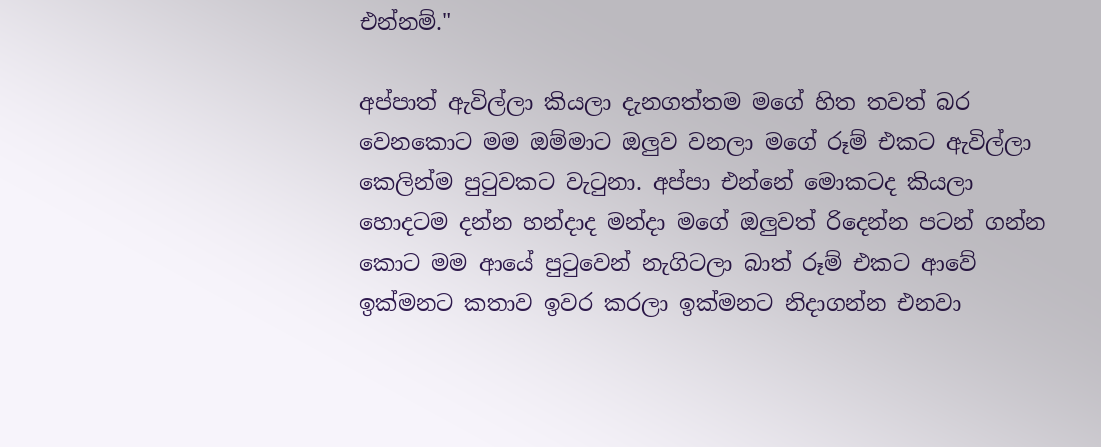එන්නම්."

අප්පාත් ඇවිල්ලා කියලා දැනගත්තම මගේ හිත තවත් බර වෙනකොට මම ඔම්මාට ඔලුව වනලා මගේ රූම් එකට ඇවිල්ලා කෙලින්ම පුටුවකට වැටුනා. අප්පා එන්නේ මොකටද කියලා හොදටම දන්න හන්දාද මන්දා මගේ ඔලුවත් රිදෙන්න පටන් ගන්න කොට මම ආයේ පුටුවෙන් නැගිටලා බාත්‍ රූම් එකට ආවේ ඉක්මනට කතාව ඉවර කරලා ඉක්මනට නිදාගන්න එනවා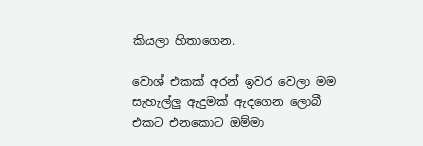කියලා හිතාගෙන.

වොශ් එකක් අරන් ඉවර වෙලා මම සැහැල්ලු ඇදුමක් ඇදගෙන ලොබී එකට එනකොට ඔම්මා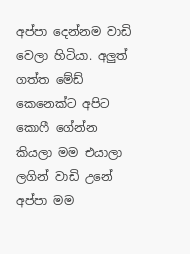අප්පා දෙන්නම වාඩි වෙලා හිටියා. අලුත් ගත්ත මේඩ් කෙනෙක්ට අපිට කොෆී ගේන්න කියලා මම එයාලා ලගින් වාඩි උනේ අප්පා මම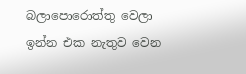බලාපොරොත්තු වෙලා ඉන්න එක නැතුව වෙන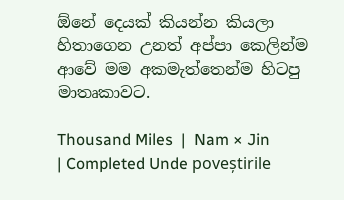ඕනේ දෙයක් කියන්න කියලා හිතාගෙන උනත් අප්පා කෙලින්ම ආවේ මම අකමැත්තෙන්ම හිටපු මාතෘකාවට.

Thousand Miles  |  Nam × Jin  | Completed Unde poveștirile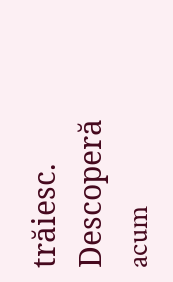trăiesc. Descoperă acum